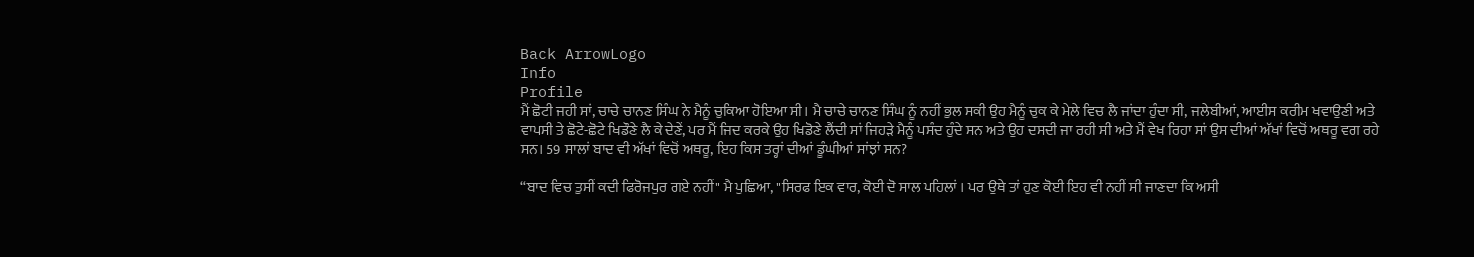Back ArrowLogo
Info
Profile
ਮੈਂ ਛੋਟੀ ਜਹੀ ਸਾਂ, ਚਾਚੇ ਚਾਨਣ ਸਿੰਘ ਨੇ ਮੈਨੂੰ ਚੁਕਿਆ ਹੋਇਆ ਸੀ। ਮੈ ਚਾਚੇ ਚਾਨਣ ਸਿੰਘ ਨੂੰ ਨਹੀਂ ਭੁਲ ਸਕੀ ਉਹ ਮੈਨੂੰ ਚੁਕ ਕੇ ਮੇਲੇ ਵਿਚ ਲੈ ਜਾਂਦਾ ਹੁੰਦਾ ਸੀ, ਜਲੇਬੀਆਂ, ਆਈਸ ਕਰੀਮ ਖਵਾਉਣੀ ਅਤੇ ਵਾਪਸੀ ਤੇ ਛੋਟੇ-ਛੋਟੇ ਖਿਡੌਣੇ ਲੈ ਕੇ ਦੇਣੇਂ, ਪਰ ਮੈਂ ਜਿਦ ਕਰਕੇ ਉਹ ਖਿਡੋਣੇ ਲੈਂਦੀ ਸਾਂ ਜਿਹੜੇ ਮੈਨੂੰ ਪਸੰਦ ਹੁੰਦੇ ਸਨ ਅਤੇ ਉਹ ਦਸਦੀ ਜਾ ਰਹੀ ਸੀ ਅਤੇ ਮੈਂ ਵੇਖ ਰਿਹਾ ਸਾਂ ਉਸ ਦੀਆਂ ਅੱਖਾਂ ਵਿਚੋਂ ਅਥਰੂ ਵਗ ਰਹੇ ਸਨ। 59 ਸਾਲਾਂ ਬਾਦ ਵੀ ਅੱਖਾਂ ਵਿਚੋਂ ਅਥਰੂ, ਇਹ ਕਿਸ ਤਰ੍ਹਾਂ ਦੀਆਂ ਡੂੰਘੀਆਂ ਸਾਂਝਾਂ ਸਨ?

“ਬਾਦ ਵਿਚ ਤੁਸੀਂ ਕਦੀ ਫਿਰੋਜਪੁਰ ਗਏ ਨਹੀਂ" ਮੈ ਪੁਛਿਆ, "ਸਿਰਫ ਇਕ ਵਾਰ, ਕੋਈ ਦੋ ਸਾਲ ਪਹਿਲਾਂ । ਪਰ ਉਥੇ ਤਾਂ ਹੁਣ ਕੋਈ ਇਹ ਵੀ ਨਹੀਂ ਸੀ ਜਾਣਦਾ ਕਿ ਅਸੀ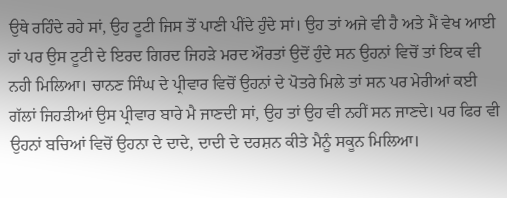ਉਥੇ ਰਹਿੰਦੇ ਰਹੇ ਸਾਂ, ਉਹ ਟੂਟੀ ਜਿਸ ਤੋਂ ਪਾਣੀ ਪੀਂਦੇ ਹੁੰਦੇ ਸਾਂ। ਉਹ ਤਾਂ ਅਜੇ ਵੀ ਹੈ ਅਤੇ ਮੈਂ ਵੇਖ ਆਈ ਹਾਂ ਪਰ ਉਸ ਟੂਟੀ ਦੇ ਇਰਦ ਗਿਰਦ ਜਿਹੜੇ ਮਰਦ ਔਰਤਾਂ ਉਦੋਂ ਹੁੰਦੇ ਸਨ ਉਹਨਾਂ ਵਿਚੋਂ ਤਾਂ ਇਕ ਵੀ ਨਹੀ ਮਿਲਿਆ। ਚਾਨਣ ਸਿੰਘ ਦੇ ਪ੍ਰੀਵਾਰ ਵਿਚੋਂ ਉਹਨਾਂ ਦੇ ਪੋਤਰੇ ਮਿਲੇ ਤਾਂ ਸਨ ਪਰ ਮੇਰੀਆਂ ਕਈ ਗੱਲਾਂ ਜਿਹੜੀਆਂ ਉਸ ਪ੍ਰੀਵਾਰ ਬਾਰੇ ਮੈ ਜਾਣਦੀ ਸਾਂ, ਉਹ ਤਾਂ ਉਹ ਵੀ ਨਹੀਂ ਸਨ ਜਾਣਦੇ। ਪਰ ਫਿਰ ਵੀ ਉਹਨਾਂ ਬਚਿਆਂ ਵਿਚੋਂ ਉਹਨਾ ਦੇ ਦਾਦੇ, ਦਾਦੀ ਦੇ ਦਰਸ਼ਨ ਕੀਤੇ ਮੈਨੂੰ ਸਕੂਨ ਮਿਲਿਆ।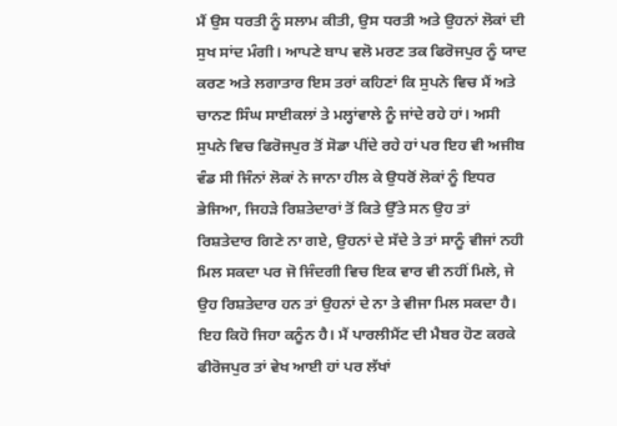ਮੈਂ ਉਸ ਧਰਤੀ ਨੂੰ ਸਲਾਮ ਕੀਤੀ, ਉਸ ਧਰਤੀ ਅਤੇ ਉਹਨਾਂ ਲੋਕਾਂ ਦੀ ਸੁਖ ਸਾਂਦ ਮੰਗੀ। ਆਪਣੇ ਬਾਪ ਵਲੋ ਮਰਣ ਤਕ ਫਿਰੋਜਪੁਰ ਨੂੰ ਯਾਦ ਕਰਣ ਅਤੇ ਲਗਾਤਾਰ ਇਸ ਤਰਾਂ ਕਹਿਣਾਂ ਕਿ ਸੁਪਨੇ ਵਿਚ ਮੈਂ ਅਤੇ ਚਾਨਣ ਸਿੰਘ ਸਾਈਕਲਾਂ ਤੇ ਮਲ੍ਹਾਂਵਾਲੇ ਨੂੰ ਜਾਂਦੇ ਰਹੇ ਹਾਂ। ਅਸੀ ਸੁਪਨੇ ਵਿਚ ਫਿਰੋਜਪੁਰ ਤੋਂ ਸੋਡਾ ਪੀਂਦੇ ਰਹੇ ਹਾਂ ਪਰ ਇਹ ਵੀ ਅਜੀਬ ਵੰਡ ਸੀ ਜਿੰਨਾਂ ਲੋਕਾਂ ਨੇ ਜਾਨਾ ਹੀਲ ਕੇ ਉਧਰੋਂ ਲੋਕਾਂ ਨੂੰ ਇਧਰ ਭੇਜਿਆ, ਜਿਹੜੇ ਰਿਸ਼ਤੇਦਾਰਾਂ ਤੋਂ ਕਿਤੇ ਉੱਤੇ ਸਨ ਉਹ ਤਾਂ ਰਿਸ਼ਤੇਦਾਰ ਗਿਣੇ ਨਾ ਗਏ, ਉਹਨਾਂ ਦੇ ਸੱਦੇ ਤੇ ਤਾਂ ਸਾਨੂੰ ਵੀਜਾਂ ਨਹੀ ਮਿਲ ਸਕਦਾ ਪਰ ਜੋ ਜਿੰਦਗੀ ਵਿਚ ਇਕ ਵਾਰ ਵੀ ਨਹੀਂ ਮਿਲੇ, ਜੇ ਉਹ ਰਿਸ਼ਤੇਦਾਰ ਹਨ ਤਾਂ ਉਹਨਾਂ ਦੇ ਨਾ ਤੇ ਵੀਜਾ ਮਿਲ ਸਕਦਾ ਹੈ। ਇਹ ਕਿਹੋ ਜਿਹਾ ਕਨੂੰਨ ਹੈ। ਮੈਂ ਪਾਰਲੀਮੈਂਟ ਦੀ ਮੈਬਰ ਹੋਣ ਕਰਕੇ ਫੀਰੋਜਪੁਰ ਤਾਂ ਵੇਖ ਆਈ ਹਾਂ ਪਰ ਲੱਖਾਂ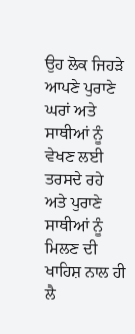ਉਹ ਲੋਕ ਜਿਹੜੇ ਆਪਣੇ ਪੁਰਾਣੇ ਘਰਾਂ ਅਤੇ ਸਾਥੀਆਂ ਨੂੰ ਵੇਖਣ ਲਈ ਤਰਸਦੇ ਰਹੇ ਅਤੇ ਪੁਰਾਣੇ ਸਾਥੀਆਂ ਨੂੰ ਮਿਲਣ ਦੀ ਖਾਹਿਸ਼ ਨਾਲ ਹੀ ਲੈ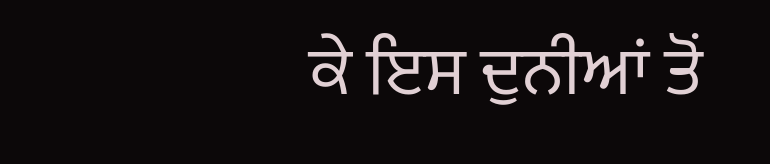ਕੇ ਇਸ ਦੁਨੀਆਂ ਤੋਂ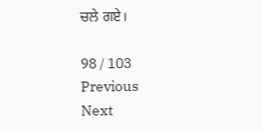ਚਲੇ ਗਏ।

98 / 103
Previous
Next